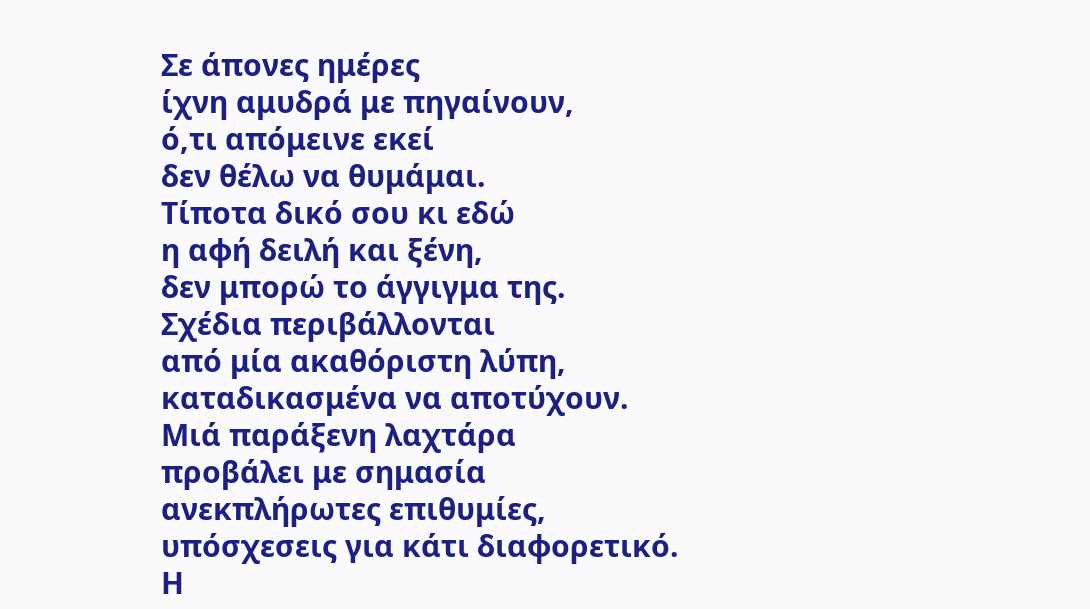Σε άπονες ημέρες
ίχνη αμυδρά με πηγαίνουν,
ό,τι απόμεινε εκεί
δεν θέλω να θυμάμαι.
Τίποτα δικό σου κι εδώ
η αφή δειλή και ξένη,
δεν μπορώ το άγγιγμα της.
Σχέδια περιβάλλονται
από μία ακαθόριστη λύπη,
καταδικασμένα να αποτύχουν.
Μιά παράξενη λαχτάρα
προβάλει με σημασία
ανεκπλήρωτες επιθυμίες,
υπόσχεσεις για κάτι διαφορετικό.
Η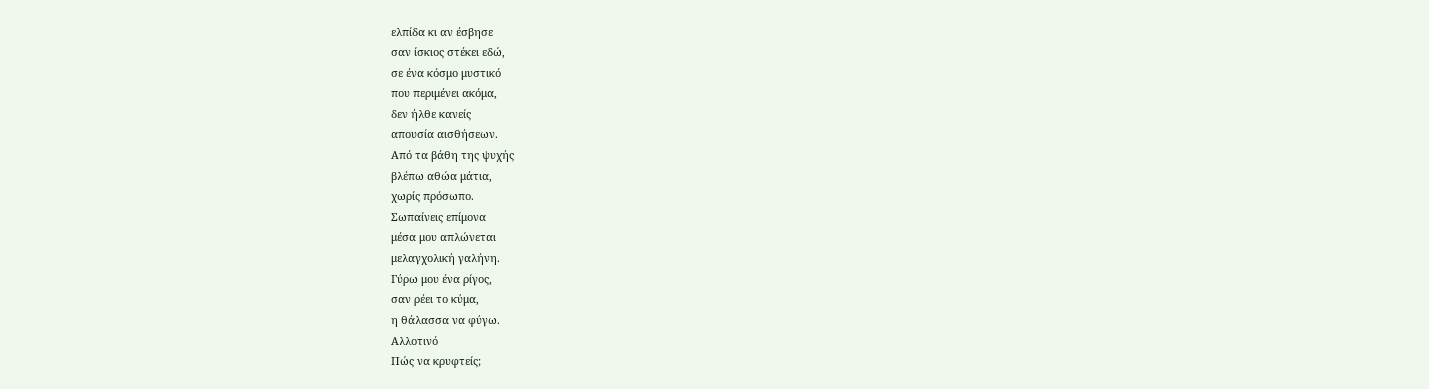ελπίδα κι αν έσβησε
σαν ίσκιος στέκει εδώ,
σε ένα κόσμο μυστικό
που περιμένει ακόμα,
δεν ήλθε κανείς
απουσία αισθήσεων.
Από τα βάθη της ψυχής
βλέπω αθώα μάτια,
χωρίς πρόσωπο.
Σωπαίνεις επίμονα
μέσα μου απλώνεται
μελαγχολική γαλήνη.
Γύρω μου ένα ρίγος,
σαν ρέει το κύμα,
η θάλασσα να φύγω.
Αλλοτινό
Πώς να κρυφτείς;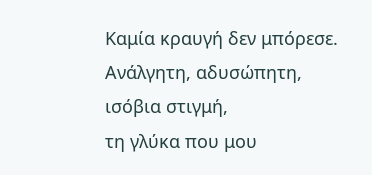Καμία κραυγή δεν μπόρεσε.
Ανάλγητη, αδυσώπητη,
ισόβια στιγμή,
τη γλύκα που μου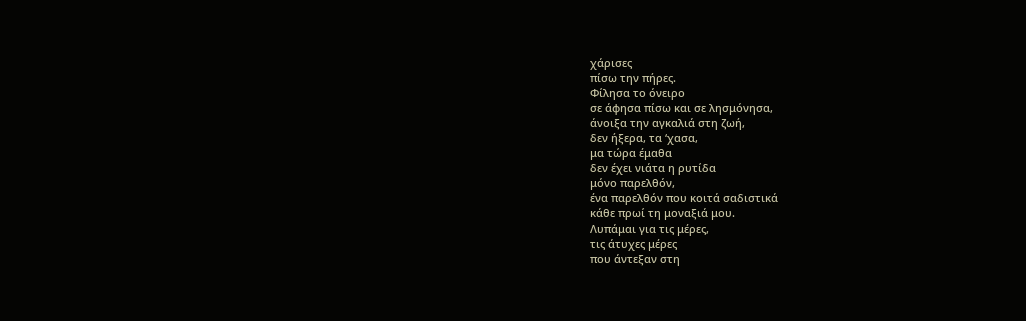χάρισες
πίσω την πήρες.
Φίλησα το όνειρο
σε άφησα πίσω και σε λησμόνησα,
άνοιξα την αγκαλιά στη ζωή,
δεν ήξερα, τα ‘χασα,
μα τώρα έμαθα
δεν έχει νιάτα η ρυτίδα
μόνο παρελθόν,
ένα παρελθόν που κοιτά σαδιστικά
κάθε πρωί τη μοναξιά μου.
Λυπάμαι για τις μέρες,
τις άτυχες μέρες
που άντεξαν στη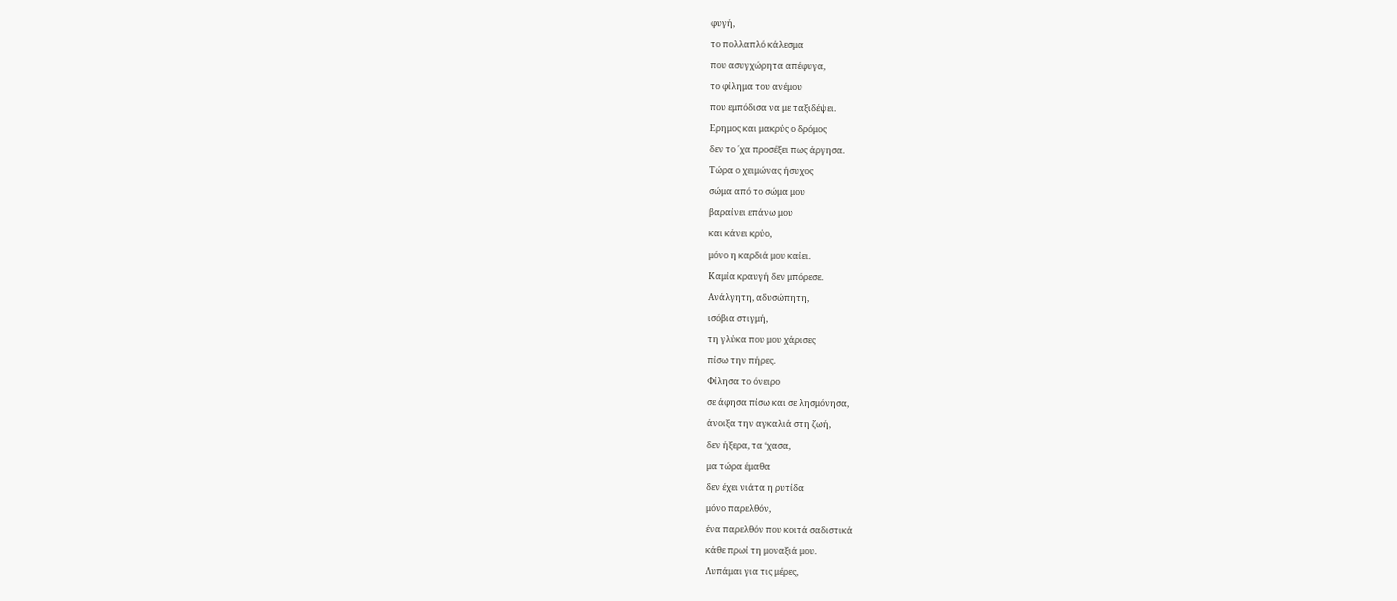φυγή,
το πολλαπλό κάλεσμα
που ασυγχώρητα απέφυγα,
το φίλημα του ανέμου
που εμπόδισα να με ταξιδέψει.
Ερημος και μακρύς ο δρόμος
δεν το ΄χα προσέξει πως άργησα.
Τώρα ο χειμώνας ήσυχος
σώμα από το σώμα μου
βαραίνει επάνω μου
και κάνει κρύο,
μόνο η καρδιά μου καίει.
Καμία κραυγή δεν μπόρεσε.
Ανάλγητη, αδυσώπητη,
ισόβια στιγμή,
τη γλύκα που μου χάρισες
πίσω την πήρες.
Φίλησα το όνειρο
σε άφησα πίσω και σε λησμόνησα,
άνοιξα την αγκαλιά στη ζωή,
δεν ήξερα, τα ‘χασα,
μα τώρα έμαθα
δεν έχει νιάτα η ρυτίδα
μόνο παρελθόν,
ένα παρελθόν που κοιτά σαδιστικά
κάθε πρωί τη μοναξιά μου.
Λυπάμαι για τις μέρες,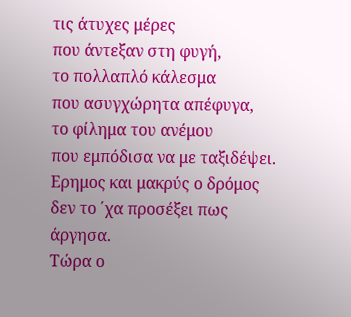τις άτυχες μέρες
που άντεξαν στη φυγή,
το πολλαπλό κάλεσμα
που ασυγχώρητα απέφυγα,
το φίλημα του ανέμου
που εμπόδισα να με ταξιδέψει.
Ερημος και μακρύς ο δρόμος
δεν το ΄χα προσέξει πως άργησα.
Τώρα ο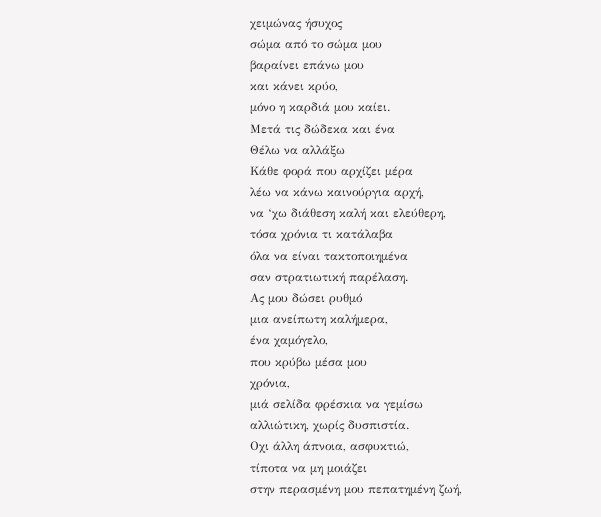χειμώνας ήσυχος
σώμα από το σώμα μου
βαραίνει επάνω μου
και κάνει κρύο,
μόνο η καρδιά μου καίει.
Μετά τις δώδεκα και ένα
Θέλω να αλλάξω
Κάθε φορά που αρχίζει μέρα
λέω να κάνω καινούργια αρχή,
να ‘χω διάθεση καλή και ελεύθερη,
τόσα χρόνια τι κατάλαβα
όλα να είναι τακτοποιημένα
σαν στρατιωτική παρέλαση.
Ας μου δώσει ρυθμό
μια ανείπωτη καλήμερα,
ένα χαμόγελο,
που κρύβω μέσα μου
χρόνια,
μιά σελίδα φρέσκια να γεμίσω
αλλιώτικη, χωρίς δυσπιστία.
Οχι άλλη άπνοια, ασφυκτιώ,
τίποτα να μη μοιάζει
στην περασμένη μου πεπατημένη ζωή,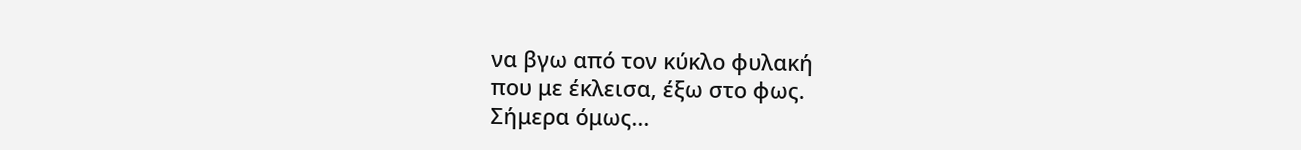να βγω από τον κύκλο φυλακή
που με έκλεισα, έξω στο φως.
Σήμερα όμως...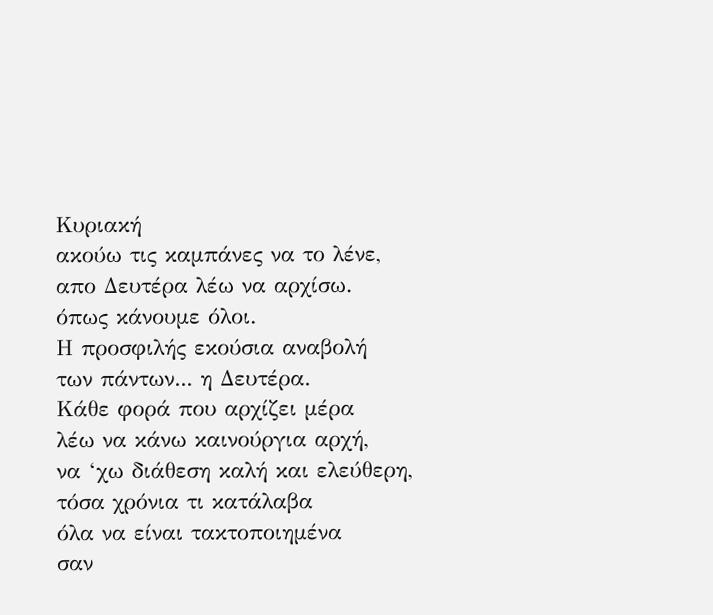Κυριακή
ακούω τις καμπάνες να το λένε,
απο Δευτέρα λέω να αρχίσω.
όπως κάνουμε όλοι.
Η προσφιλής εκούσια αναβολή
των πάντων... η Δευτέρα.
Κάθε φορά που αρχίζει μέρα
λέω να κάνω καινούργια αρχή,
να ‘χω διάθεση καλή και ελεύθερη,
τόσα χρόνια τι κατάλαβα
όλα να είναι τακτοποιημένα
σαν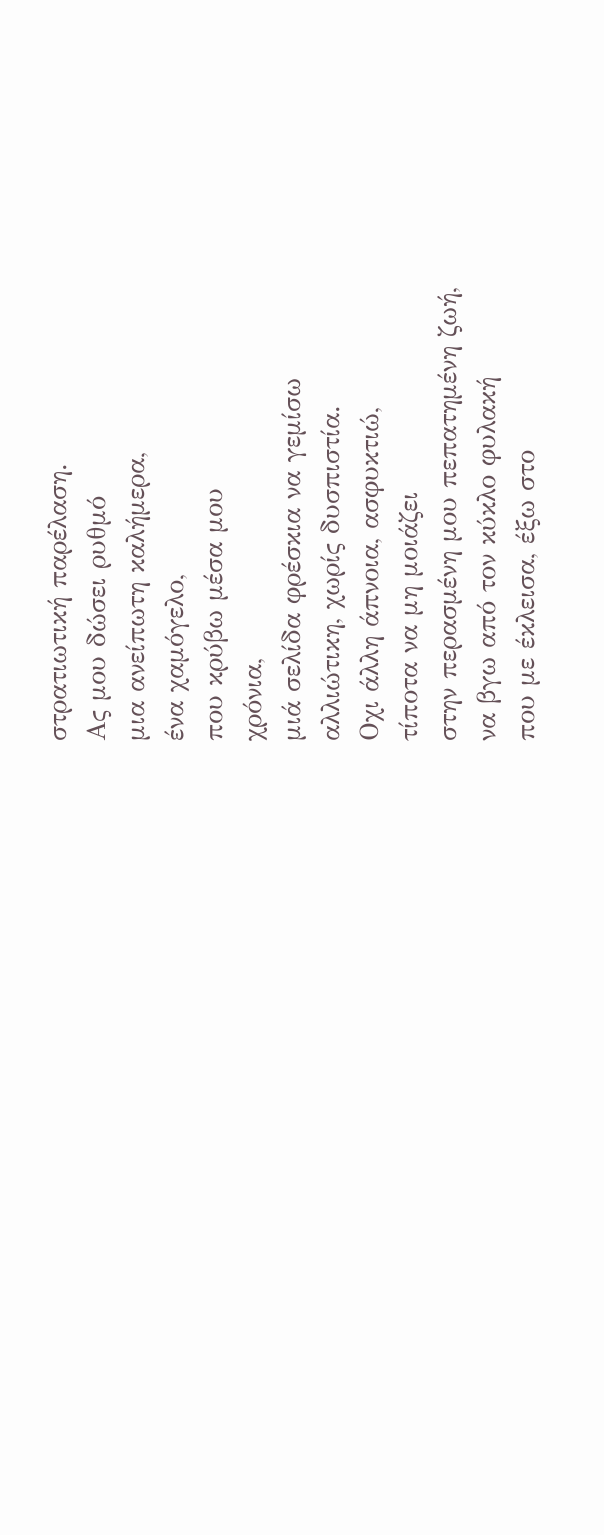στρατιωτική παρέλαση.
Ας μου δώσει ρυθμό
μια ανείπωτη καλήμερα,
ένα χαμόγελο,
που κρύβω μέσα μου
χρόνια,
μιά σελίδα φρέσκια να γεμίσω
αλλιώτικη, χωρίς δυσπιστία.
Οχι άλλη άπνοια, ασφυκτιώ,
τίποτα να μη μοιάζει
στην περασμένη μου πεπατημένη ζωή,
να βγω από τον κύκλο φυλακή
που με έκλεισα, έξω στο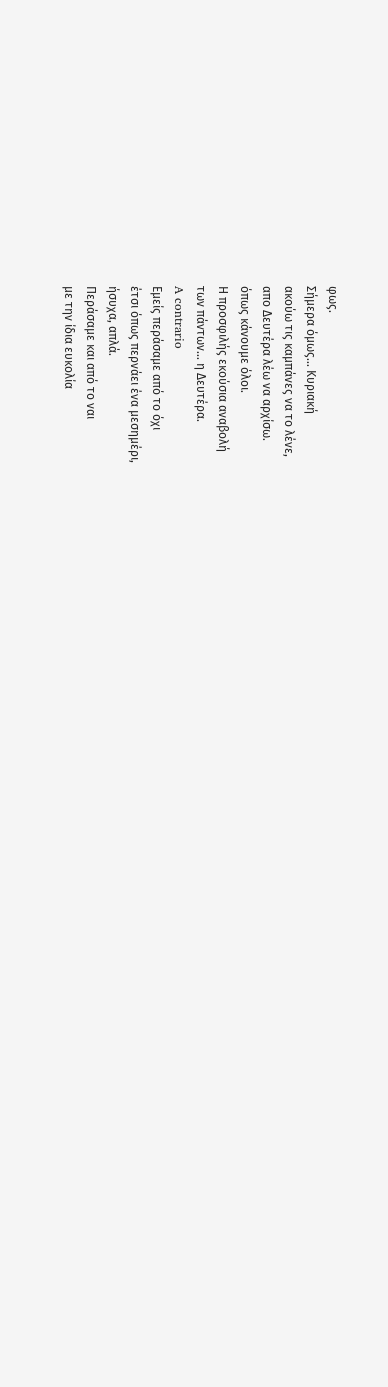φως.
Σήμερα όμως... Κυριακή
ακούω τις καμπάνες να το λένε,
απο Δευτέρα λέω να αρχίσω.
όπως κάνουμε όλοι.
Η προσφιλής εκούσια αναβολή
των πάντων... η Δευτέρα.
A contrario
Εμείς περάσαμε από το όχι
έτσι όπως περνάει ένα μεσημέρι,
ήσυχα, απλά.
Περάσαμε και από το ναι
με την ίδια ευκολία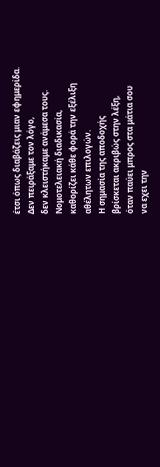έτσι όπως διαβάζεις μιαν εφημερίδα.
Δεν πειράξαμε τον λόγο,
δεν κλειστήκαμε ανάμεσα τους.
Νομοτελειακή διαδικασία,
καθορίζει κάθε φορά την εξέλιξη
αθέλητων επιλογών.
Η σημασία της αποδοχής
βρίσκεται ακριβώς στην λέξη,
όταν παύει μπρος στα μάτια σου
να εχει την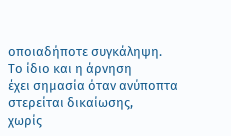οποιαδήποτε συγκάληψη.
Το ίδιο και η άρνηση
έχει σημασία όταν ανύποπτα
στερείται δικαίωσης,
χωρίς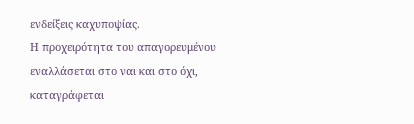ενδείξεις καχυποψίας.
Η προχειρότητα του απαγορευμένου
εναλλάσεται στο ναι και στο όχι,
καταγράφεται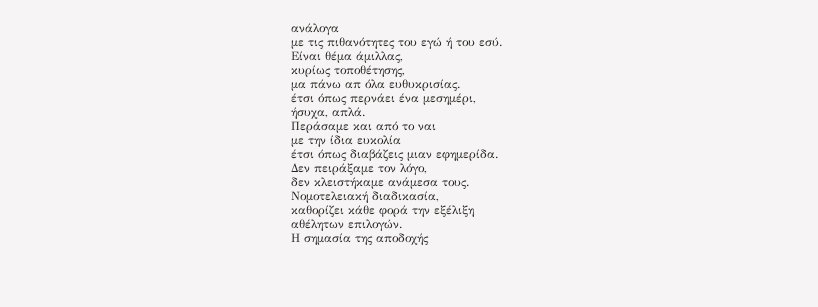ανάλογα
με τις πιθανότητες του εγώ ή του εσύ.
Είναι θέμα άμιλλας,
κυρίως τοποθέτησης,
μα πάνω απ όλα ευθυκρισίας.
έτσι όπως περνάει ένα μεσημέρι,
ήσυχα, απλά.
Περάσαμε και από το ναι
με την ίδια ευκολία
έτσι όπως διαβάζεις μιαν εφημερίδα.
Δεν πειράξαμε τον λόγο,
δεν κλειστήκαμε ανάμεσα τους.
Νομοτελειακή διαδικασία,
καθορίζει κάθε φορά την εξέλιξη
αθέλητων επιλογών.
Η σημασία της αποδοχής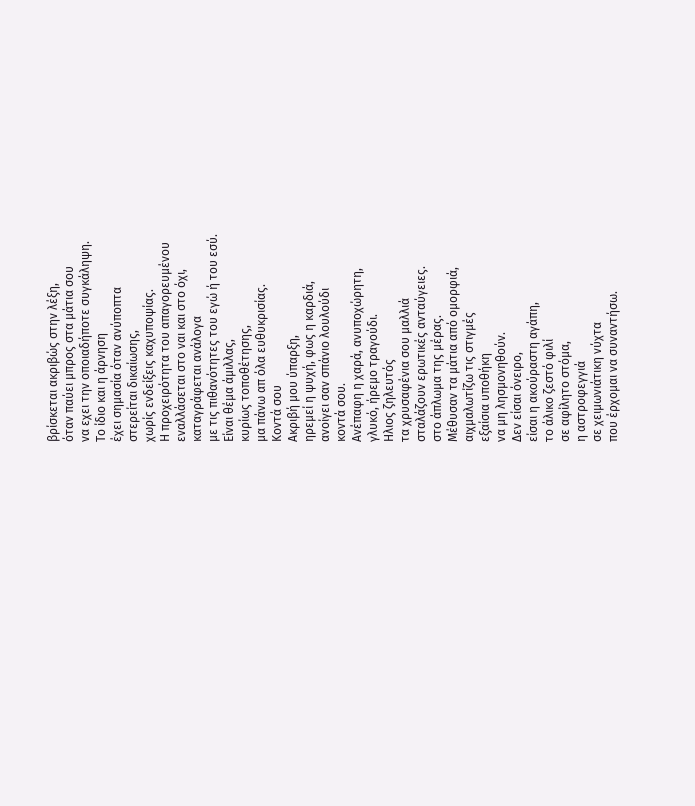βρίσκεται ακριβώς στην λέξη,
όταν παύει μπρος στα μάτια σου
να εχει την οποιαδήποτε συγκάληψη.
Το ίδιο και η άρνηση
έχει σημασία όταν ανύποπτα
στερείται δικαίωσης,
χωρίς ενδείξεις καχυποψίας.
Η προχειρότητα του απαγορευμένου
εναλλάσεται στο ναι και στο όχι,
καταγράφεται ανάλογα
με τις πιθανότητες του εγώ ή του εσύ.
Είναι θέμα άμιλλας,
κυρίως τοποθέτησης,
μα πάνω απ όλα ευθυκρισίας.
Κοντά σου
Ακριβή μου ύπαρξη,
ηρεμεί η ψυχή, φως η καρδιά,
ανοίγει σαν σπάνιο λουλούδι
κοντά σου.
Ανέπαφη η χαρά, ανυποχώρητη,
γλυκό, ήρεμο τραγούδι.
Ηλιος ζηλευτός
τα χρυσαφένια σου μαλλιά
σταλάζουν ερωτικές ανταύγειες.
στο άπλωμα της μέρας.
Μέθυσαν τα μάτια από ομορφιά,
αιχμαλωτίζω τις στιγμές
εξαίσια υποθήκη
να μη λησμονηθούν.
Δεν είσαι όνειρο,
είσαι η ακούραστη αγάπη,
το άλικο ζεστό φιλί
σε αφίλητο στόμα,
η αστροφεγγιά
σε χειμωνιάτικη νύχτα
που έρχομαι να συναντήσω.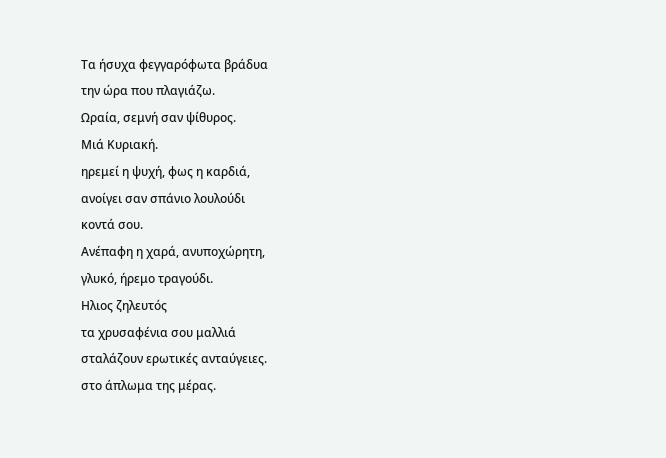Τα ήσυχα φεγγαρόφωτα βράδυα
την ώρα που πλαγιάζω.
Ωραία, σεμνή σαν ψίθυρος.
Μιά Κυριακή.
ηρεμεί η ψυχή, φως η καρδιά,
ανοίγει σαν σπάνιο λουλούδι
κοντά σου.
Ανέπαφη η χαρά, ανυποχώρητη,
γλυκό, ήρεμο τραγούδι.
Ηλιος ζηλευτός
τα χρυσαφένια σου μαλλιά
σταλάζουν ερωτικές ανταύγειες.
στο άπλωμα της μέρας.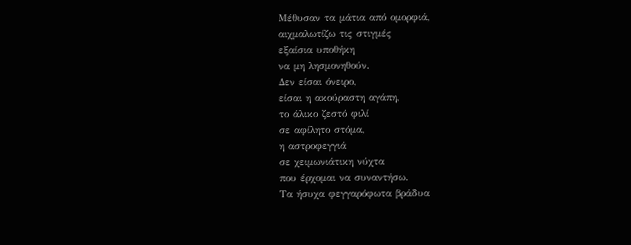Μέθυσαν τα μάτια από ομορφιά,
αιχμαλωτίζω τις στιγμές
εξαίσια υποθήκη
να μη λησμονηθούν.
Δεν είσαι όνειρο,
είσαι η ακούραστη αγάπη,
το άλικο ζεστό φιλί
σε αφίλητο στόμα,
η αστροφεγγιά
σε χειμωνιάτικη νύχτα
που έρχομαι να συναντήσω.
Τα ήσυχα φεγγαρόφωτα βράδυα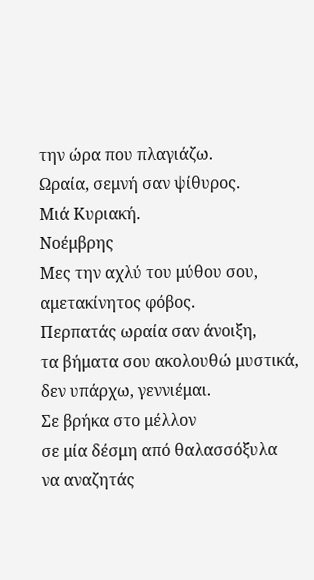την ώρα που πλαγιάζω.
Ωραία, σεμνή σαν ψίθυρος.
Μιά Κυριακή.
Νοέμβρης
Μες την αχλύ του μύθου σου,
αμετακίνητος φόβος.
Περπατάς ωραία σαν άνοιξη,
τα βήματα σου ακολουθώ μυστικά,
δεν υπάρχω, γεννιέμαι.
Σε βρήκα στο μέλλον
σε μία δέσμη από θαλασσόξυλα
να αναζητάς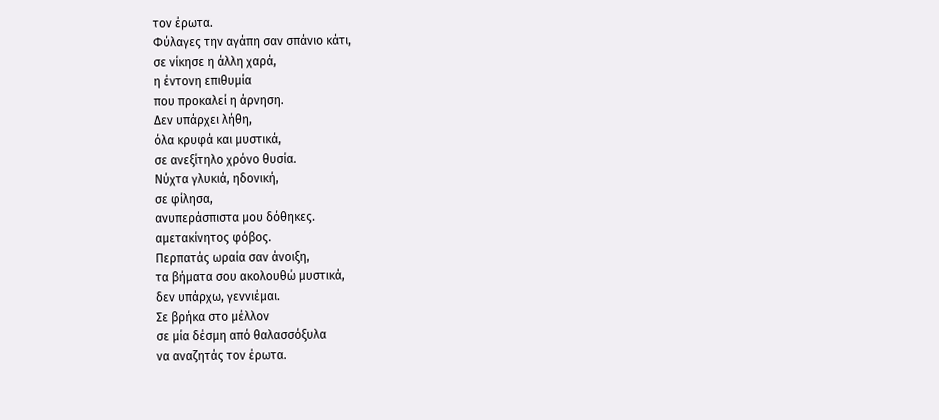τον έρωτα.
Φύλαγες την αγάπη σαν σπάνιο κάτι,
σε νίκησε η άλλη χαρά,
η έντονη επιθυμία
που προκαλεί η άρνηση.
Δεν υπάρχει λήθη,
όλα κρυφά και μυστικά,
σε ανεξίτηλο χρόνο θυσία.
Νύχτα γλυκιά, ηδονική,
σε φίλησα,
ανυπεράσπιστα μου δόθηκες.
αμετακίνητος φόβος.
Περπατάς ωραία σαν άνοιξη,
τα βήματα σου ακολουθώ μυστικά,
δεν υπάρχω, γεννιέμαι.
Σε βρήκα στο μέλλον
σε μία δέσμη από θαλασσόξυλα
να αναζητάς τον έρωτα.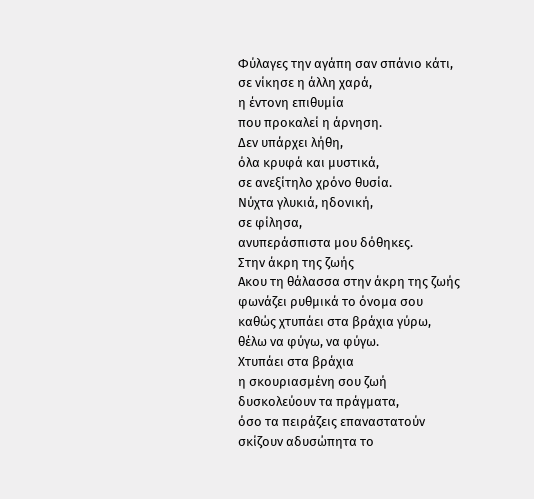Φύλαγες την αγάπη σαν σπάνιο κάτι,
σε νίκησε η άλλη χαρά,
η έντονη επιθυμία
που προκαλεί η άρνηση.
Δεν υπάρχει λήθη,
όλα κρυφά και μυστικά,
σε ανεξίτηλο χρόνο θυσία.
Νύχτα γλυκιά, ηδονική,
σε φίλησα,
ανυπεράσπιστα μου δόθηκες.
Στην άκρη της ζωής
Ακου τη θάλασσα στην άκρη της ζωής
φωνάζει ρυθμικά το όνομα σου
καθώς χτυπάει στα βράχια γύρω,
θέλω να φύγω, να φύγω.
Χτυπάει στα βράχια
η σκουριασμένη σου ζωή
δυσκολεύουν τα πράγματα,
όσο τα πειράζεις επαναστατούν
σκίζουν αδυσώπητα το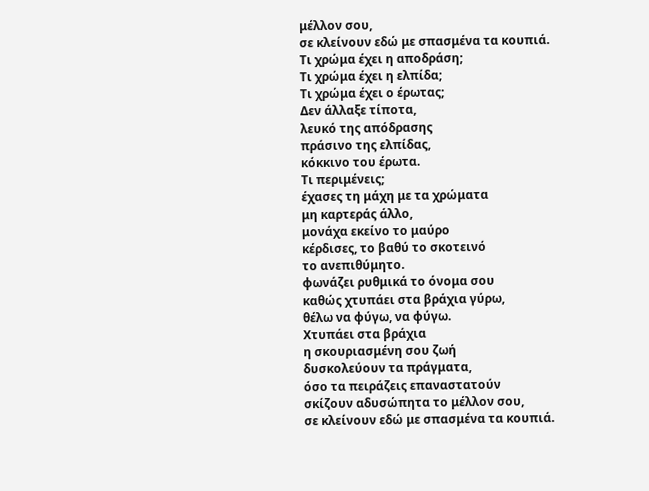μέλλον σου,
σε κλείνουν εδώ με σπασμένα τα κουπιά.
Τι χρώμα έχει η αποδράση;
Τι χρώμα έχει η ελπίδα;
Τι χρώμα έχει ο έρωτας;
Δεν άλλαξε τίποτα,
λευκό της απόδρασης
πράσινο της ελπίδας,
κόκκινο του έρωτα.
Τι περιμένεις;
έχασες τη μάχη με τα χρώματα
μη καρτεράς άλλο,
μονάχα εκείνο το μαύρο
κέρδισες, το βαθύ το σκοτεινό
το ανεπιθύμητο.
φωνάζει ρυθμικά το όνομα σου
καθώς χτυπάει στα βράχια γύρω,
θέλω να φύγω, να φύγω.
Χτυπάει στα βράχια
η σκουριασμένη σου ζωή
δυσκολεύουν τα πράγματα,
όσο τα πειράζεις επαναστατούν
σκίζουν αδυσώπητα το μέλλον σου,
σε κλείνουν εδώ με σπασμένα τα κουπιά.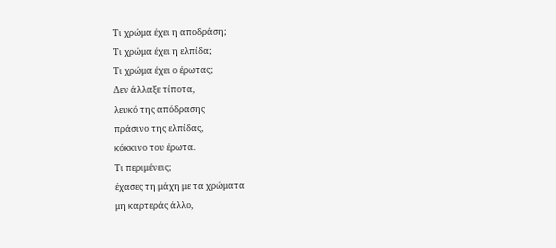Τι χρώμα έχει η αποδράση;
Τι χρώμα έχει η ελπίδα;
Τι χρώμα έχει ο έρωτας;
Δεν άλλαξε τίποτα,
λευκό της απόδρασης
πράσινο της ελπίδας,
κόκκινο του έρωτα.
Τι περιμένεις;
έχασες τη μάχη με τα χρώματα
μη καρτεράς άλλο,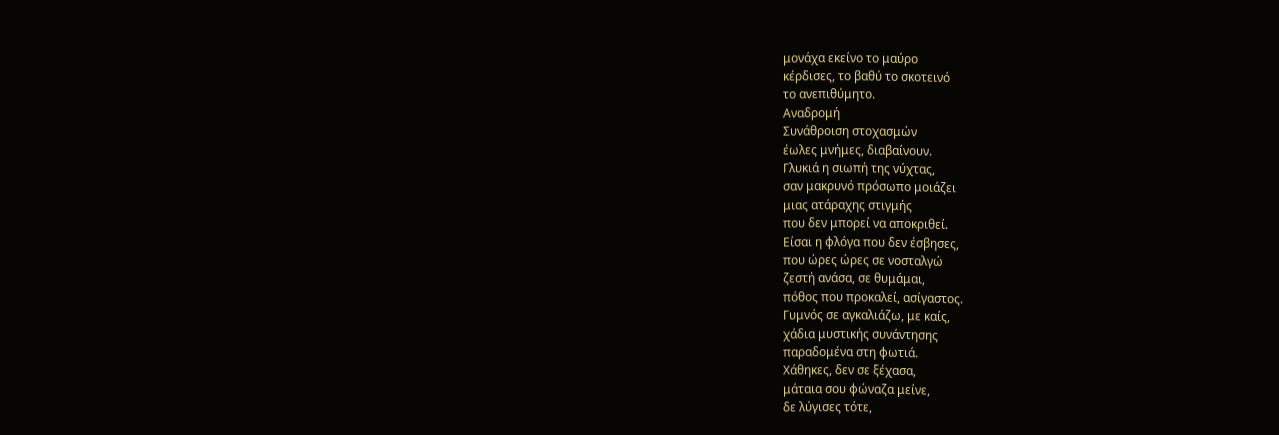μονάχα εκείνο το μαύρο
κέρδισες, το βαθύ το σκοτεινό
το ανεπιθύμητο.
Αναδρομή
Συνάθροιση στοχασμών
έωλες μνήμες, διαβαίνουν.
Γλυκιά η σιωπή της νύχτας,
σαν μακρυνό πρόσωπο μοιάζει
μιας ατάραχης στιγμής
που δεν μπορεί να αποκριθεί.
Είσαι η φλόγα που δεν έσβησες,
που ώρες ώρες σε νοσταλγώ
ζεστή ανάσα, σε θυμάμαι,
πόθος που προκαλεί, ασίγαστος.
Γυμνός σε αγκαλιάζω, με καίς,
χάδια μυστικής συνάντησης
παραδομένα στη φωτιά.
Χάθηκες, δεν σε ξέχασα,
μάταια σου φώναζα μείνε,
δε λύγισες τότε,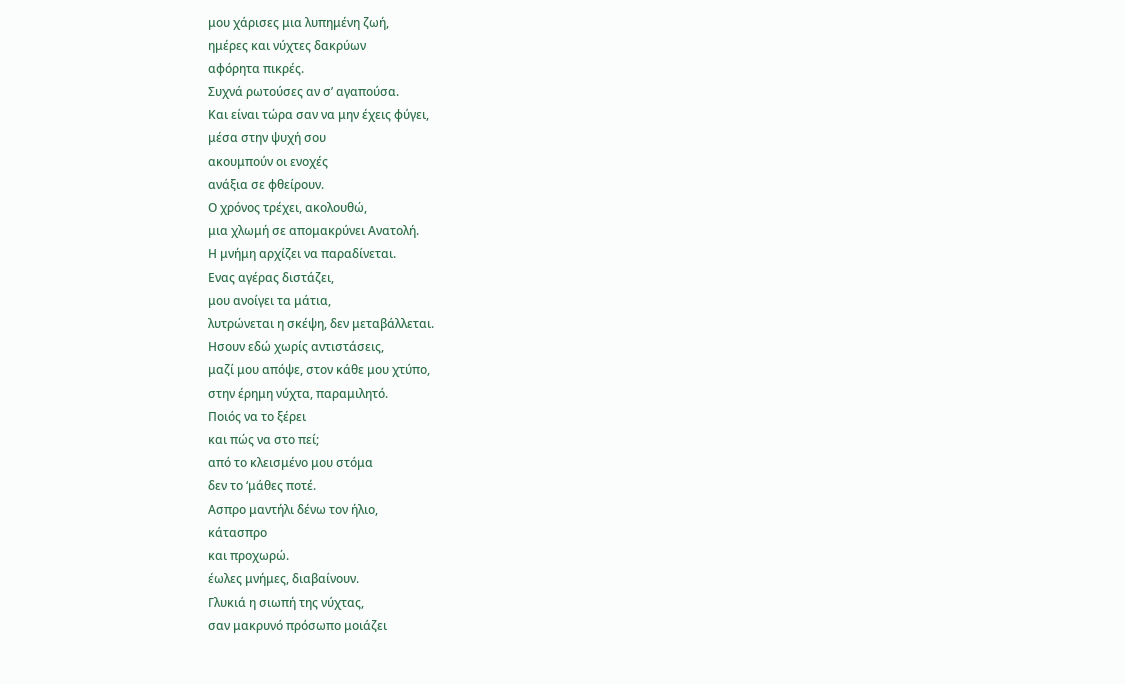μου χάρισες μια λυπημένη ζωή,
ημέρες και νύχτες δακρύων
αφόρητα πικρές.
Συχνά ρωτούσες αν σ’ αγαπούσα.
Και είναι τώρα σαν να μην έχεις φύγει,
μέσα στην ψυχή σου
ακουμπούν οι ενοχές
ανάξια σε φθείρουν.
Ο χρόνος τρέχει, ακολουθώ,
μια χλωμή σε απομακρύνει Ανατολή.
Η μνήμη αρχίζει να παραδίνεται.
Ενας αγέρας διστάζει,
μου ανοίγει τα μάτια,
λυτρώνεται η σκέψη, δεν μεταβάλλεται.
Ησουν εδώ χωρίς αντιστάσεις,
μαζί μου απόψε, στον κάθε μου χτύπο,
στην έρημη νύχτα, παραμιλητό.
Ποιός να το ξέρει
και πώς να στο πεί;
από το κλεισμένο μου στόμα
δεν το ‘μάθες ποτέ.
Ασπρο μαντήλι δένω τον ήλιο,
κάτασπρο
και προχωρώ.
έωλες μνήμες, διαβαίνουν.
Γλυκιά η σιωπή της νύχτας,
σαν μακρυνό πρόσωπο μοιάζει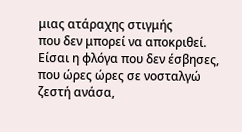μιας ατάραχης στιγμής
που δεν μπορεί να αποκριθεί.
Είσαι η φλόγα που δεν έσβησες,
που ώρες ώρες σε νοσταλγώ
ζεστή ανάσα,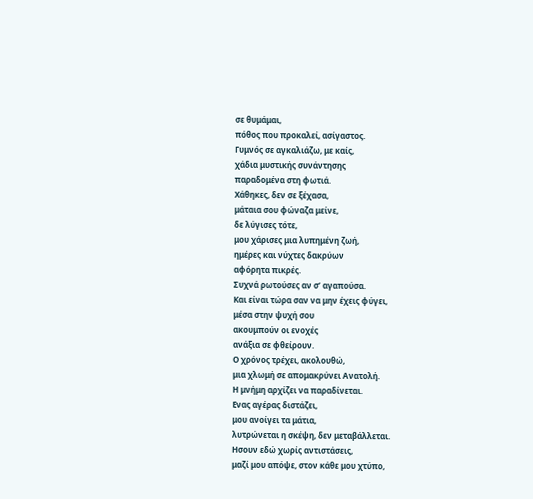σε θυμάμαι,
πόθος που προκαλεί, ασίγαστος.
Γυμνός σε αγκαλιάζω, με καίς,
χάδια μυστικής συνάντησης
παραδομένα στη φωτιά.
Χάθηκες, δεν σε ξέχασα,
μάταια σου φώναζα μείνε,
δε λύγισες τότε,
μου χάρισες μια λυπημένη ζωή,
ημέρες και νύχτες δακρύων
αφόρητα πικρές.
Συχνά ρωτούσες αν σ’ αγαπούσα.
Και είναι τώρα σαν να μην έχεις φύγει,
μέσα στην ψυχή σου
ακουμπούν οι ενοχές
ανάξια σε φθείρουν.
Ο χρόνος τρέχει, ακολουθώ,
μια χλωμή σε απομακρύνει Ανατολή.
Η μνήμη αρχίζει να παραδίνεται.
Ενας αγέρας διστάζει,
μου ανοίγει τα μάτια,
λυτρώνεται η σκέψη, δεν μεταβάλλεται.
Ησουν εδώ χωρίς αντιστάσεις,
μαζί μου απόψε, στον κάθε μου χτύπο,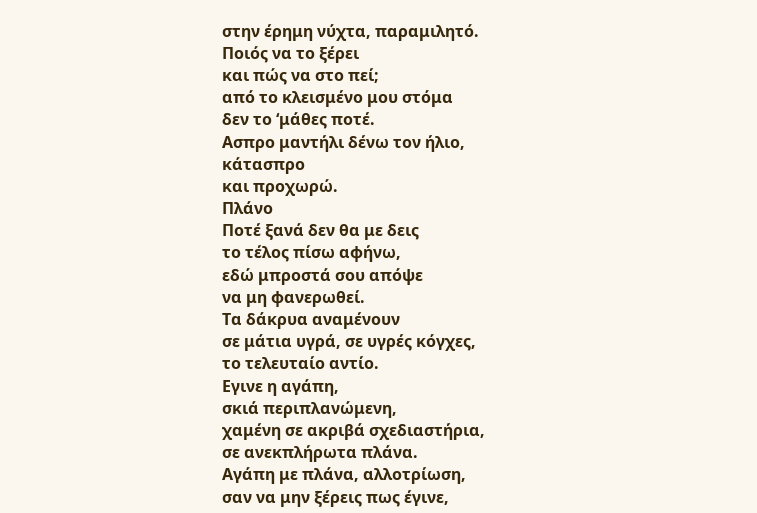στην έρημη νύχτα, παραμιλητό.
Ποιός να το ξέρει
και πώς να στο πεί;
από το κλεισμένο μου στόμα
δεν το ‘μάθες ποτέ.
Ασπρο μαντήλι δένω τον ήλιο,
κάτασπρο
και προχωρώ.
Πλάνο
Ποτέ ξανά δεν θα με δεις
το τέλος πίσω αφήνω,
εδώ μπροστά σου απόψε
να μη φανερωθεί.
Τα δάκρυα αναμένουν
σε μάτια υγρά, σε υγρές κόγχες,
το τελευταίο αντίο.
Εγινε η αγάπη,
σκιά περιπλανώμενη,
χαμένη σε ακριβά σχεδιαστήρια,
σε ανεκπλήρωτα πλάνα.
Αγάπη με πλάνα, αλλοτρίωση,
σαν να μην ξέρεις πως έγινε,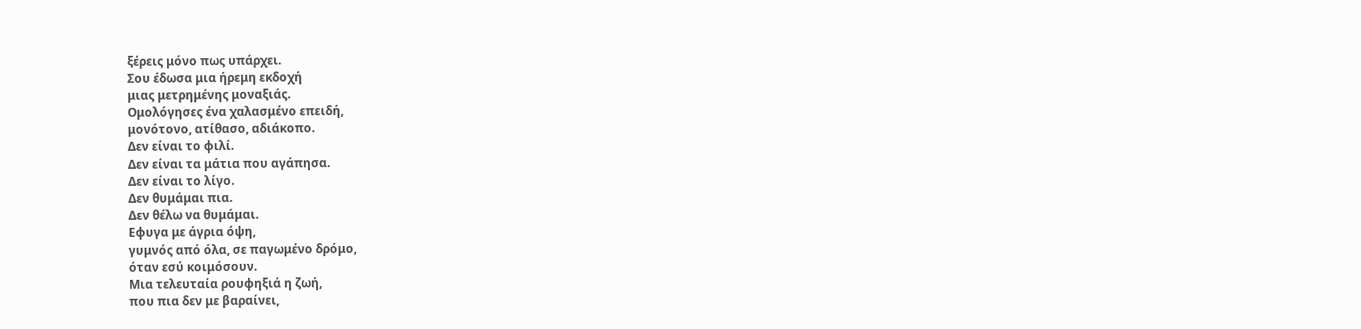ξέρεις μόνο πως υπάρχει.
Σου έδωσα μια ήρεμη εκδοχή
μιας μετρημένης μοναξιάς.
Ομολόγησες ένα χαλασμένο επειδή,
μονότονο, ατίθασο, αδιάκοπο.
Δεν είναι το φιλί.
Δεν είναι τα μάτια που αγάπησα.
Δεν είναι το λίγο.
Δεν θυμάμαι πια.
Δεν θέλω να θυμάμαι.
Εφυγα με άγρια όψη,
γυμνός από όλα, σε παγωμένο δρόμο,
όταν εσύ κοιμόσουν.
Μια τελευταία ρουφηξιά η ζωή,
που πια δεν με βαραίνει,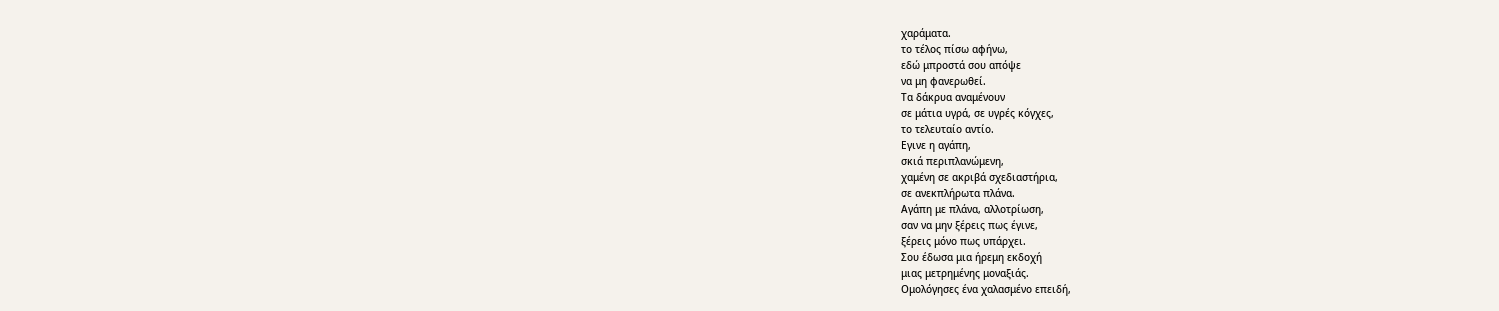χαράματα.
το τέλος πίσω αφήνω,
εδώ μπροστά σου απόψε
να μη φανερωθεί.
Τα δάκρυα αναμένουν
σε μάτια υγρά, σε υγρές κόγχες,
το τελευταίο αντίο.
Εγινε η αγάπη,
σκιά περιπλανώμενη,
χαμένη σε ακριβά σχεδιαστήρια,
σε ανεκπλήρωτα πλάνα.
Αγάπη με πλάνα, αλλοτρίωση,
σαν να μην ξέρεις πως έγινε,
ξέρεις μόνο πως υπάρχει.
Σου έδωσα μια ήρεμη εκδοχή
μιας μετρημένης μοναξιάς.
Ομολόγησες ένα χαλασμένο επειδή,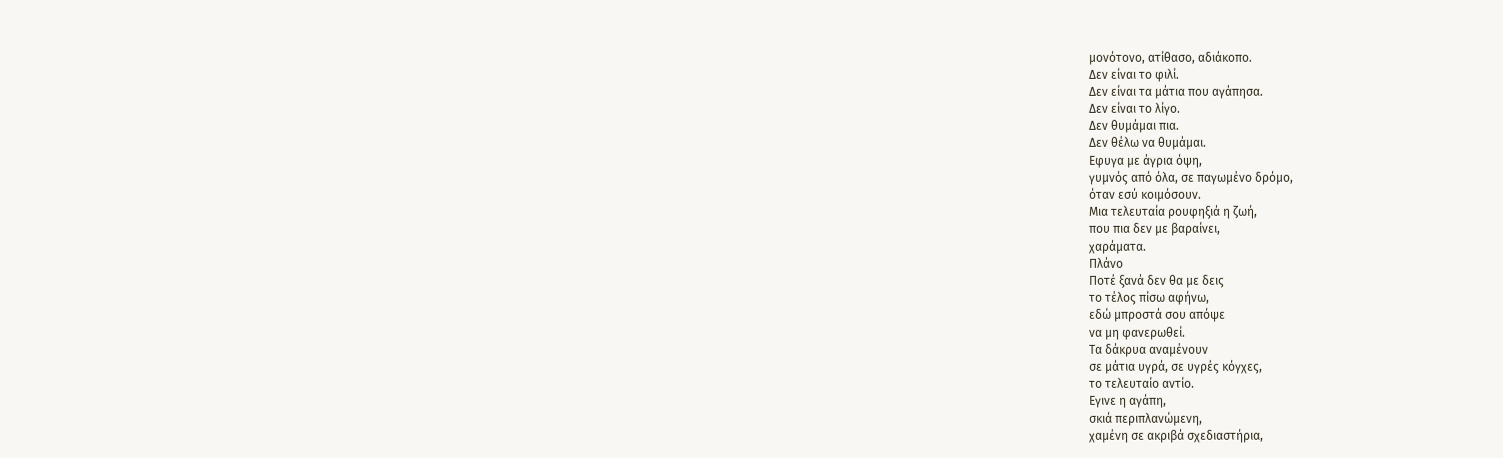μονότονο, ατίθασο, αδιάκοπο.
Δεν είναι το φιλί.
Δεν είναι τα μάτια που αγάπησα.
Δεν είναι το λίγο.
Δεν θυμάμαι πια.
Δεν θέλω να θυμάμαι.
Εφυγα με άγρια όψη,
γυμνός από όλα, σε παγωμένο δρόμο,
όταν εσύ κοιμόσουν.
Μια τελευταία ρουφηξιά η ζωή,
που πια δεν με βαραίνει,
χαράματα.
Πλάνο
Ποτέ ξανά δεν θα με δεις
το τέλος πίσω αφήνω,
εδώ μπροστά σου απόψε
να μη φανερωθεί.
Τα δάκρυα αναμένουν
σε μάτια υγρά, σε υγρές κόγχες,
το τελευταίο αντίο.
Εγινε η αγάπη,
σκιά περιπλανώμενη,
χαμένη σε ακριβά σχεδιαστήρια,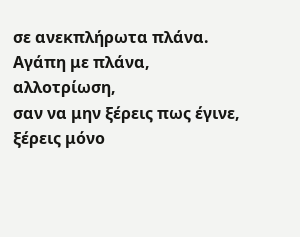σε ανεκπλήρωτα πλάνα.
Αγάπη με πλάνα, αλλοτρίωση,
σαν να μην ξέρεις πως έγινε,
ξέρεις μόνο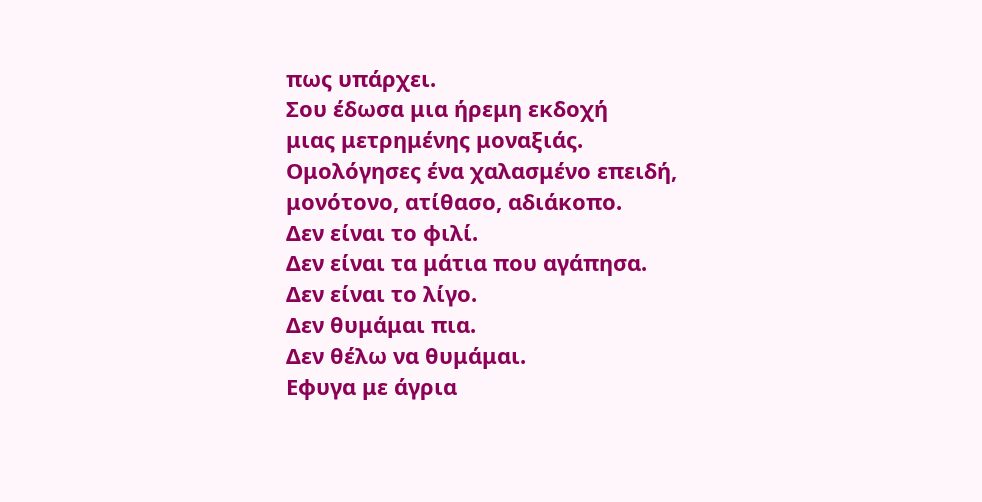πως υπάρχει.
Σου έδωσα μια ήρεμη εκδοχή
μιας μετρημένης μοναξιάς.
Ομολόγησες ένα χαλασμένο επειδή,
μονότονο, ατίθασο, αδιάκοπο.
Δεν είναι το φιλί.
Δεν είναι τα μάτια που αγάπησα.
Δεν είναι το λίγο.
Δεν θυμάμαι πια.
Δεν θέλω να θυμάμαι.
Εφυγα με άγρια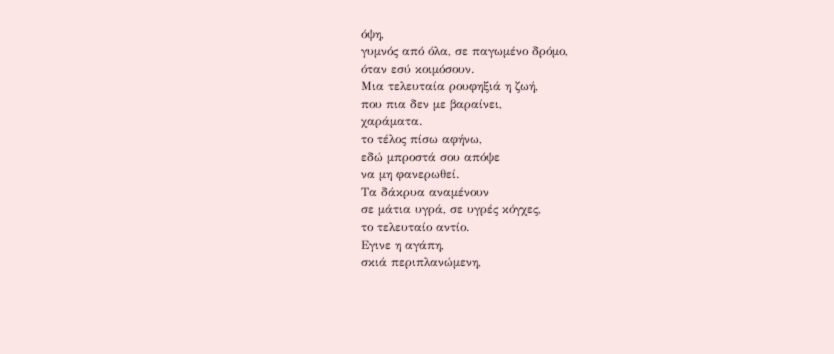όψη,
γυμνός από όλα, σε παγωμένο δρόμο,
όταν εσύ κοιμόσουν.
Μια τελευταία ρουφηξιά η ζωή,
που πια δεν με βαραίνει,
χαράματα.
το τέλος πίσω αφήνω,
εδώ μπροστά σου απόψε
να μη φανερωθεί.
Τα δάκρυα αναμένουν
σε μάτια υγρά, σε υγρές κόγχες,
το τελευταίο αντίο.
Εγινε η αγάπη,
σκιά περιπλανώμενη,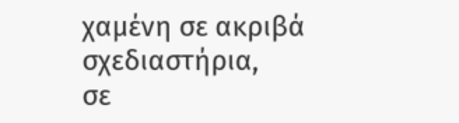χαμένη σε ακριβά σχεδιαστήρια,
σε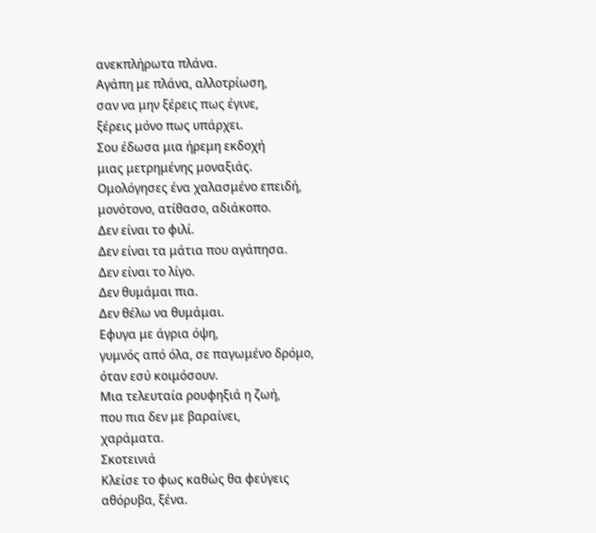ανεκπλήρωτα πλάνα.
Αγάπη με πλάνα, αλλοτρίωση,
σαν να μην ξέρεις πως έγινε,
ξέρεις μόνο πως υπάρχει.
Σου έδωσα μια ήρεμη εκδοχή
μιας μετρημένης μοναξιάς.
Ομολόγησες ένα χαλασμένο επειδή,
μονότονο, ατίθασο, αδιάκοπο.
Δεν είναι το φιλί.
Δεν είναι τα μάτια που αγάπησα.
Δεν είναι το λίγο.
Δεν θυμάμαι πια.
Δεν θέλω να θυμάμαι.
Εφυγα με άγρια όψη,
γυμνός από όλα, σε παγωμένο δρόμο,
όταν εσύ κοιμόσουν.
Μια τελευταία ρουφηξιά η ζωή,
που πια δεν με βαραίνει,
χαράματα.
Σκοτεινιά
Κλείσε το φως καθώς θα φεύγεις
αθόρυβα, ξένα.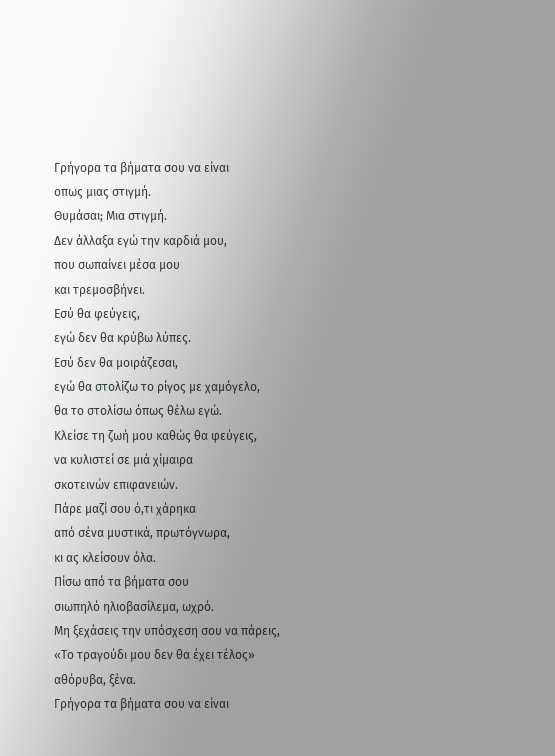Γρήγορα τα βήματα σου να είναι
οπως μιας στιγμή.
Θυμάσαι; Μια στιγμή.
Δεν άλλαξα εγώ την καρδιά μου,
που σωπαίνει μέσα μου
και τρεμοσβήνει.
Εσύ θα φεύγεις,
εγώ δεν θα κρύβω λύπες.
Εσύ δεν θα μοιράζεσαι,
εγώ θα στολίζω το ρίγος με χαμόγελο,
θα το στολίσω όπως θέλω εγώ.
Κλείσε τη ζωή μου καθώς θα φεύγεις,
να κυλιστεί σε μιά χίμαιρα
σκοτεινών επιφανειών.
Πάρε μαζί σου ό,τι χάρηκα
από σένα μυστικά, πρωτόγνωρα,
κι ας κλείσουν όλα.
Πίσω από τα βήματα σου
σιωπηλό ηλιοβασίλεμα, ωχρό.
Μη ξεχάσεις την υπόσχεση σου να πάρεις,
«Το τραγούδι μου δεν θα έχει τέλος»
αθόρυβα, ξένα.
Γρήγορα τα βήματα σου να είναι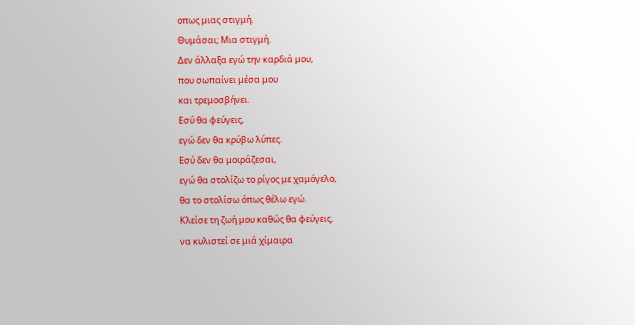οπως μιας στιγμή.
Θυμάσαι; Μια στιγμή.
Δεν άλλαξα εγώ την καρδιά μου,
που σωπαίνει μέσα μου
και τρεμοσβήνει.
Εσύ θα φεύγεις,
εγώ δεν θα κρύβω λύπες.
Εσύ δεν θα μοιράζεσαι,
εγώ θα στολίζω το ρίγος με χαμόγελο,
θα το στολίσω όπως θέλω εγώ.
Κλείσε τη ζωή μου καθώς θα φεύγεις,
να κυλιστεί σε μιά χίμαιρα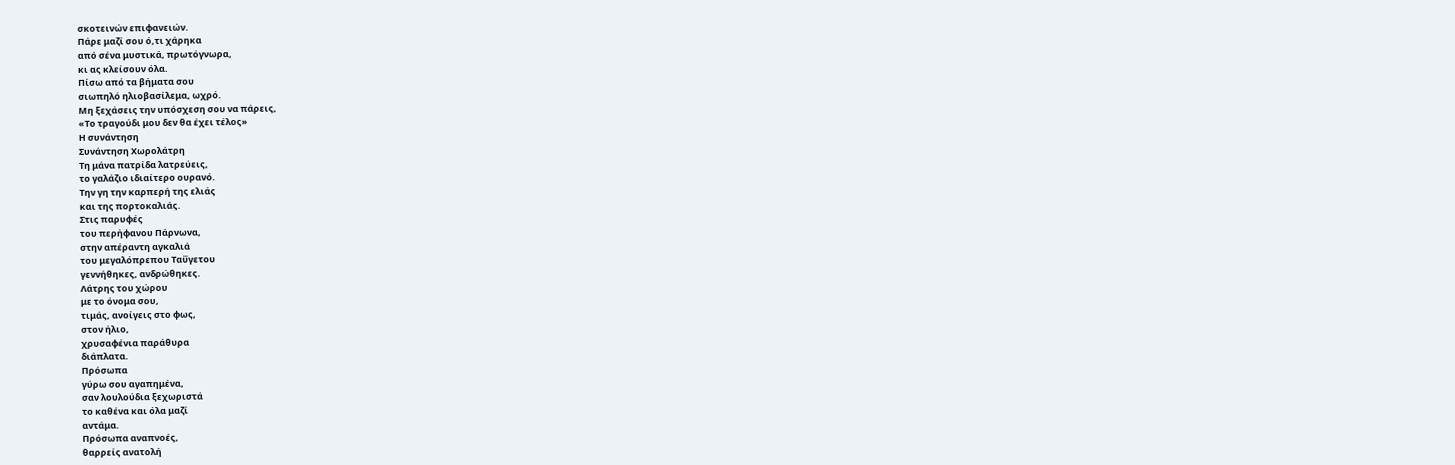σκοτεινών επιφανειών.
Πάρε μαζί σου ό,τι χάρηκα
από σένα μυστικά, πρωτόγνωρα,
κι ας κλείσουν όλα.
Πίσω από τα βήματα σου
σιωπηλό ηλιοβασίλεμα, ωχρό.
Μη ξεχάσεις την υπόσχεση σου να πάρεις,
«Το τραγούδι μου δεν θα έχει τέλος»
Η συνάντηση
Συνάντηση Χωρολάτρη
Τη μάνα πατρίδα λατρεύεις,
το γαλάζιο ιδιαίτερο ουρανό.
Την γη την καρπερή της ελιάς
και της πορτοκαλιάς.
Στις παρυφές
του περήφανου Πάρνωνα,
στην απέραντη αγκαλιά
του μεγαλόπρεπου Ταΰγετου
γεννήθηκες, ανδρώθηκες.
Λάτρης του χώρου
με το όνομα σου,
τιμάς, ανοίγεις στο φως,
στον ήλιο,
χρυσαφένια παράθυρα
διάπλατα.
Πρόσωπα
γύρω σου αγαπημένα,
σαν λουλούδια ξεχωριστά
το καθένα και όλα μαζί
αντάμα.
Πρόσωπα αναπνοές,
θαρρείς ανατολή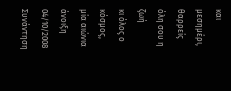και μεσημέρι,
θαρρείς
όλη σου η ζωή
κι όλος ο κόσμος,
μία αιώνια άνοιξη
04/10/2008
Συνάντηση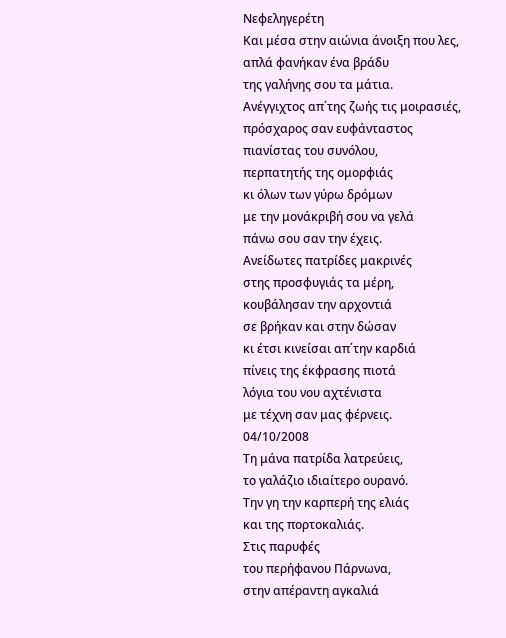Νεφεληγερέτη
Και μέσα στην αιώνια άνοιξη που λες,
απλά φανήκαν ένα βράδυ
της γαλήνης σου τα μάτια.
Ανέγγιχτος απ΄της ζωής τις μοιρασιές,
πρόσχαρος σαν ευφάνταστος
πιανίστας του συνόλου,
περπατητής της ομορφιάς
κι όλων των γύρω δρόμων
με την μονάκριβή σου να γελά
πάνω σου σαν την έχεις.
Ανείδωτες πατρίδες μακρινές
στης προσφυγιάς τα μέρη,
κουβάλησαν την αρχοντιά
σε βρήκαν και στην δώσαν
κι έτσι κινείσαι απ΄την καρδιά
πίνεις της έκφρασης πιοτά
λόγια του νου αχτένιστα
με τέχνη σαν μας φέρνεις.
04/10/2008
Τη μάνα πατρίδα λατρεύεις,
το γαλάζιο ιδιαίτερο ουρανό.
Την γη την καρπερή της ελιάς
και της πορτοκαλιάς.
Στις παρυφές
του περήφανου Πάρνωνα,
στην απέραντη αγκαλιά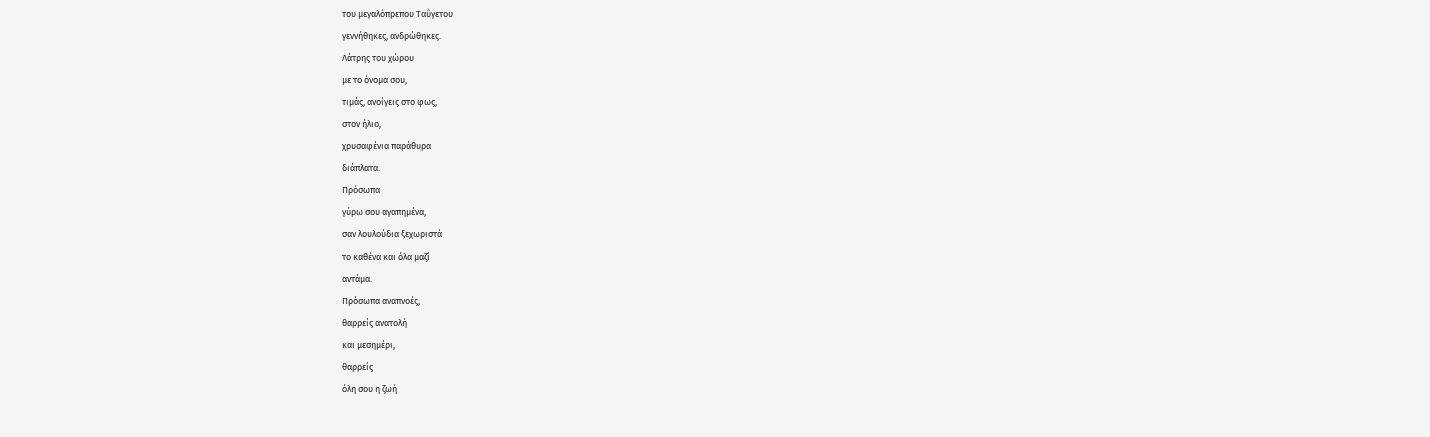του μεγαλόπρεπου Ταΰγετου
γεννήθηκες, ανδρώθηκες.
Λάτρης του χώρου
με το όνομα σου,
τιμάς, ανοίγεις στο φως,
στον ήλιο,
χρυσαφένια παράθυρα
διάπλατα.
Πρόσωπα
γύρω σου αγαπημένα,
σαν λουλούδια ξεχωριστά
το καθένα και όλα μαζί
αντάμα.
Πρόσωπα αναπνοές,
θαρρείς ανατολή
και μεσημέρι,
θαρρείς
όλη σου η ζωή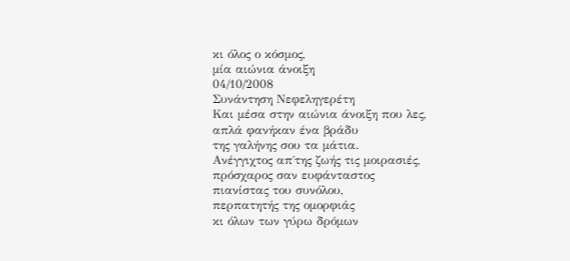κι όλος ο κόσμος,
μία αιώνια άνοιξη
04/10/2008
Συνάντηση Νεφεληγερέτη
Και μέσα στην αιώνια άνοιξη που λες,
απλά φανήκαν ένα βράδυ
της γαλήνης σου τα μάτια.
Ανέγγιχτος απ΄της ζωής τις μοιρασιές,
πρόσχαρος σαν ευφάνταστος
πιανίστας του συνόλου,
περπατητής της ομορφιάς
κι όλων των γύρω δρόμων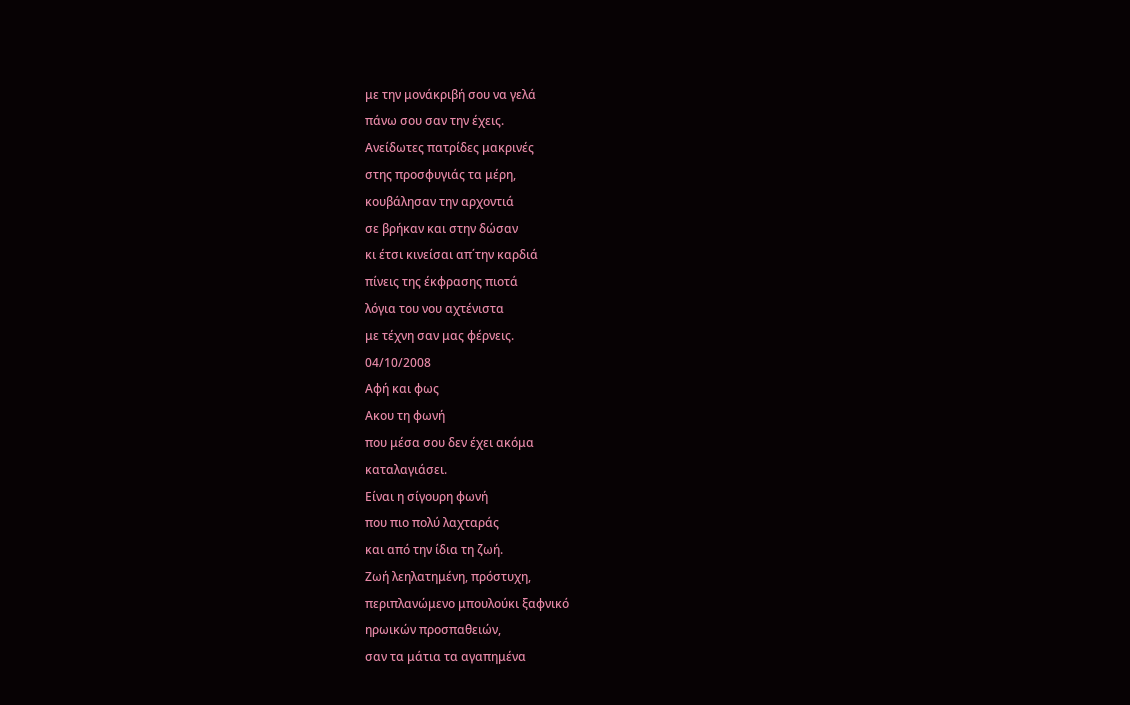με την μονάκριβή σου να γελά
πάνω σου σαν την έχεις.
Ανείδωτες πατρίδες μακρινές
στης προσφυγιάς τα μέρη,
κουβάλησαν την αρχοντιά
σε βρήκαν και στην δώσαν
κι έτσι κινείσαι απ΄την καρδιά
πίνεις της έκφρασης πιοτά
λόγια του νου αχτένιστα
με τέχνη σαν μας φέρνεις.
04/10/2008
Αφή και φως
Ακου τη φωνή
που μέσα σου δεν έχει ακόμα
καταλαγιάσει.
Είναι η σίγουρη φωνή
που πιο πολύ λαχταράς
και από την ίδια τη ζωή.
Ζωή λεηλατημένη, πρόστυχη,
περιπλανώμενο μπουλούκι ξαφνικό
ηρωικών προσπαθειών,
σαν τα μάτια τα αγαπημένα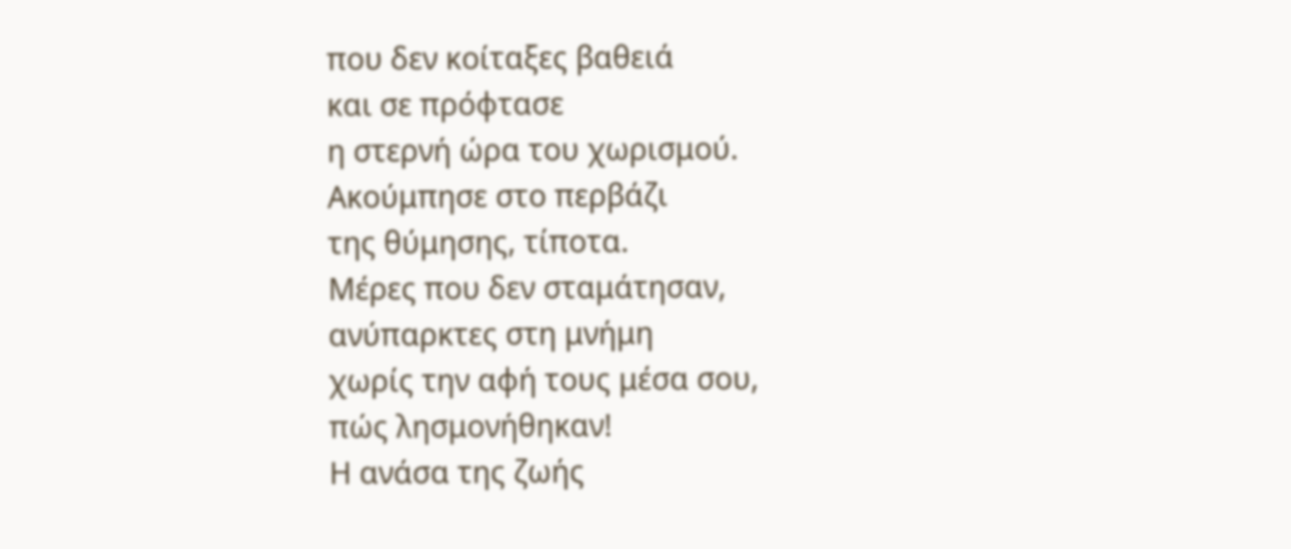που δεν κοίταξες βαθειά
και σε πρόφτασε
η στερνή ώρα του χωρισμού.
Ακούμπησε στο περβάζι
της θύμησης, τίποτα.
Μέρες που δεν σταμάτησαν,
ανύπαρκτες στη μνήμη
χωρίς την αφή τους μέσα σου,
πώς λησμονήθηκαν!
Η ανάσα της ζωής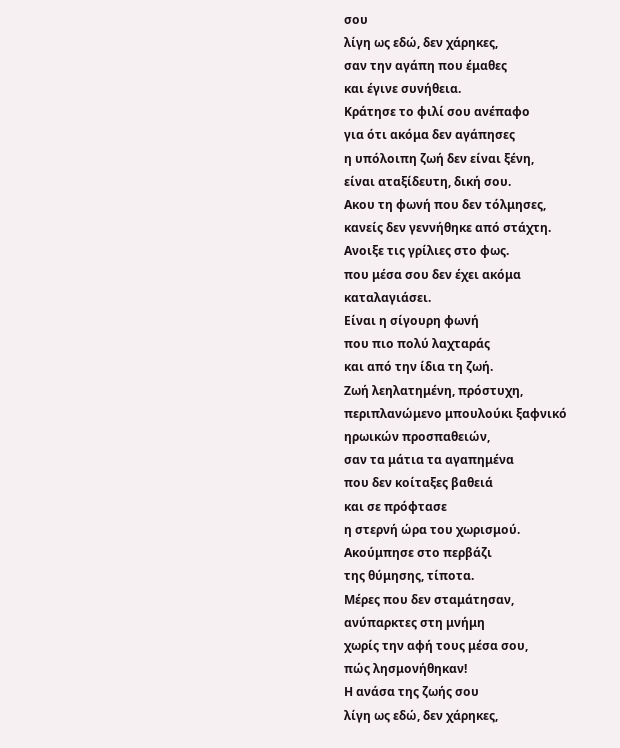σου
λίγη ως εδώ, δεν χάρηκες,
σαν την αγάπη που έμαθες
και έγινε συνήθεια.
Κράτησε το φιλί σου ανέπαφο
για ότι ακόμα δεν αγάπησες
η υπόλοιπη ζωή δεν είναι ξένη,
είναι αταξίδευτη, δική σου.
Ακου τη φωνή που δεν τόλμησες,
κανείς δεν γεννήθηκε από στάχτη.
Ανοιξε τις γρίλιες στο φως.
που μέσα σου δεν έχει ακόμα
καταλαγιάσει.
Είναι η σίγουρη φωνή
που πιο πολύ λαχταράς
και από την ίδια τη ζωή.
Ζωή λεηλατημένη, πρόστυχη,
περιπλανώμενο μπουλούκι ξαφνικό
ηρωικών προσπαθειών,
σαν τα μάτια τα αγαπημένα
που δεν κοίταξες βαθειά
και σε πρόφτασε
η στερνή ώρα του χωρισμού.
Ακούμπησε στο περβάζι
της θύμησης, τίποτα.
Μέρες που δεν σταμάτησαν,
ανύπαρκτες στη μνήμη
χωρίς την αφή τους μέσα σου,
πώς λησμονήθηκαν!
Η ανάσα της ζωής σου
λίγη ως εδώ, δεν χάρηκες,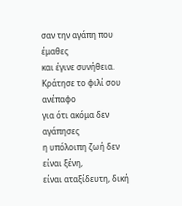σαν την αγάπη που έμαθες
και έγινε συνήθεια.
Κράτησε το φιλί σου ανέπαφο
για ότι ακόμα δεν αγάπησες
η υπόλοιπη ζωή δεν είναι ξένη,
είναι αταξίδευτη, δική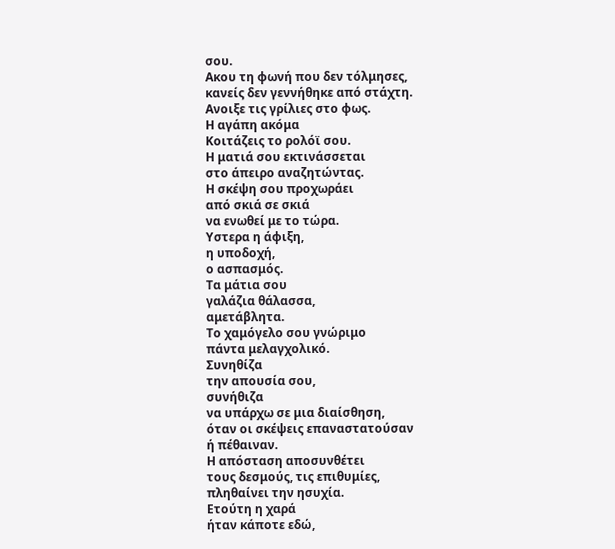σου.
Ακου τη φωνή που δεν τόλμησες,
κανείς δεν γεννήθηκε από στάχτη.
Ανοιξε τις γρίλιες στο φως.
Η αγάπη ακόμα
Κοιτάζεις το ρολόϊ σου.
Η ματιά σου εκτινάσσεται
στο άπειρο αναζητώντας.
Η σκέψη σου προχωράει
από σκιά σε σκιά
να ενωθεί με το τώρα.
Υστερα η άφιξη,
η υποδοχή,
ο ασπασμός.
Τα μάτια σου
γαλάζια θάλασσα,
αμετάβλητα.
Το χαμόγελο σου γνώριμο
πάντα μελαγχολικό.
Συνηθίζα
την απουσία σου,
συνήθιζα
να υπάρχω σε μια διαίσθηση,
όταν οι σκέψεις επαναστατούσαν
ή πέθαιναν.
Η απόσταση αποσυνθέτει
τους δεσμούς, τις επιθυμίες,
πληθαίνει την ησυχία.
Ετούτη η χαρά
ήταν κάποτε εδώ,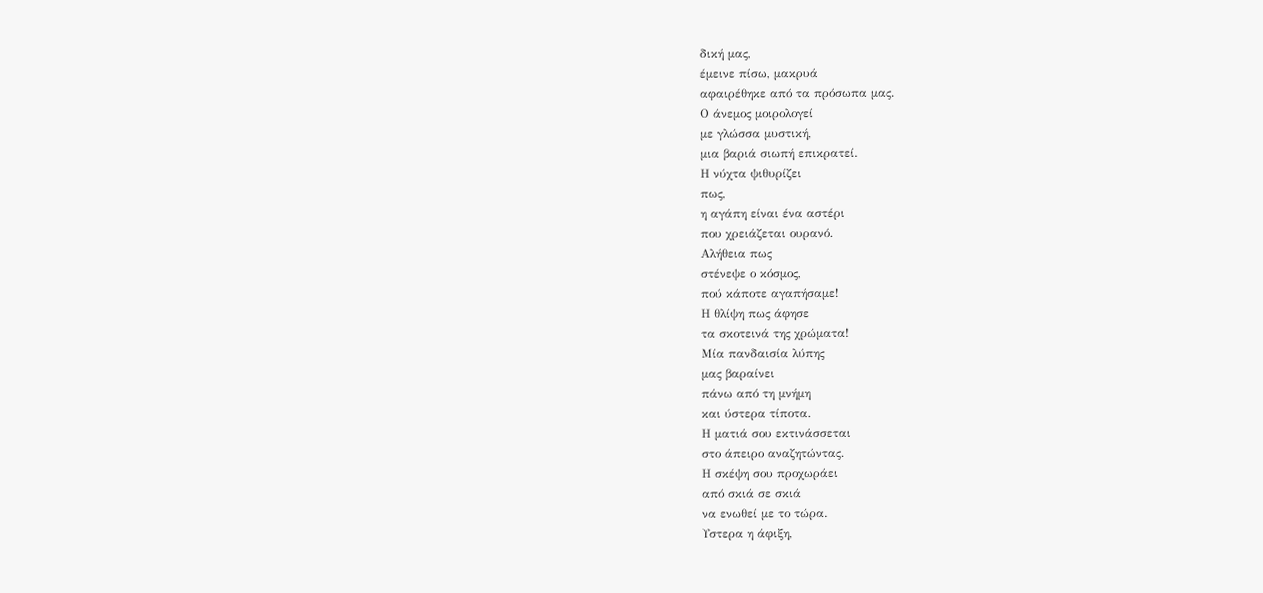δική μας,
έμεινε πίσω, μακρυά
αφαιρέθηκε από τα πρόσωπα μας.
Ο άνεμος μοιρολογεί
με γλώσσα μυστική,
μια βαριά σιωπή επικρατεί.
Η νύχτα ψιθυρίζει
πως,
η αγάπη είναι ένα αστέρι
που χρειάζεται ουρανό.
Αλήθεια πως
στένεψε ο κόσμος,
πού κάποτε αγαπήσαμε!
Η θλίψη πως άφησε
τα σκοτεινά της χρώματα!
Μία πανδαισία λύπης
μας βαραίνει
πάνω από τη μνήμη
και ύστερα τίποτα.
Η ματιά σου εκτινάσσεται
στο άπειρο αναζητώντας.
Η σκέψη σου προχωράει
από σκιά σε σκιά
να ενωθεί με το τώρα.
Υστερα η άφιξη,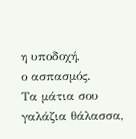η υποδοχή,
ο ασπασμός.
Τα μάτια σου
γαλάζια θάλασσα,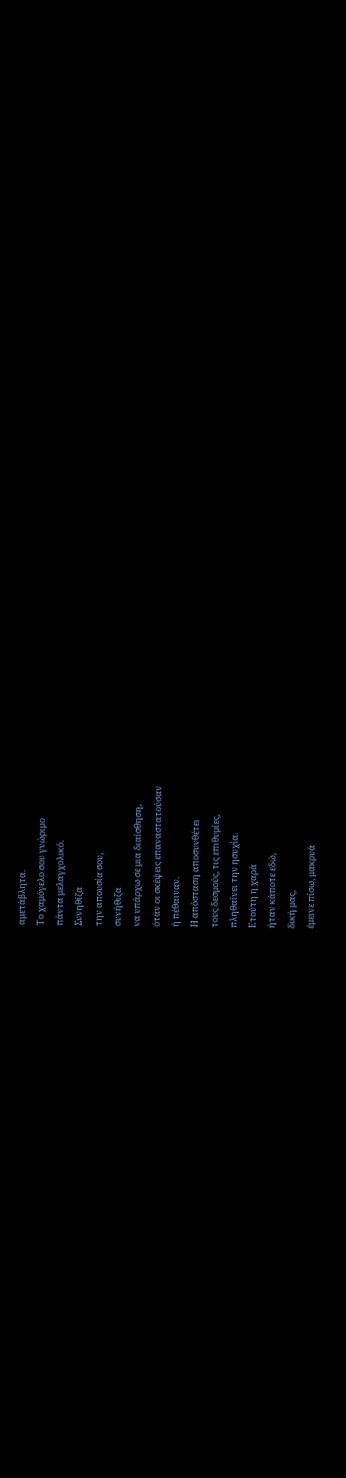αμετάβλητα.
Το χαμόγελο σου γνώριμο
πάντα μελαγχολικό.
Συνηθίζα
την απουσία σου,
συνήθιζα
να υπάρχω σε μια διαίσθηση,
όταν οι σκέψεις επαναστατούσαν
ή πέθαιναν.
Η απόσταση αποσυνθέτει
τους δεσμούς, τις επιθυμίες,
πληθαίνει την ησυχία.
Ετούτη η χαρά
ήταν κάποτε εδώ,
δική μας,
έμεινε πίσω, μακρυά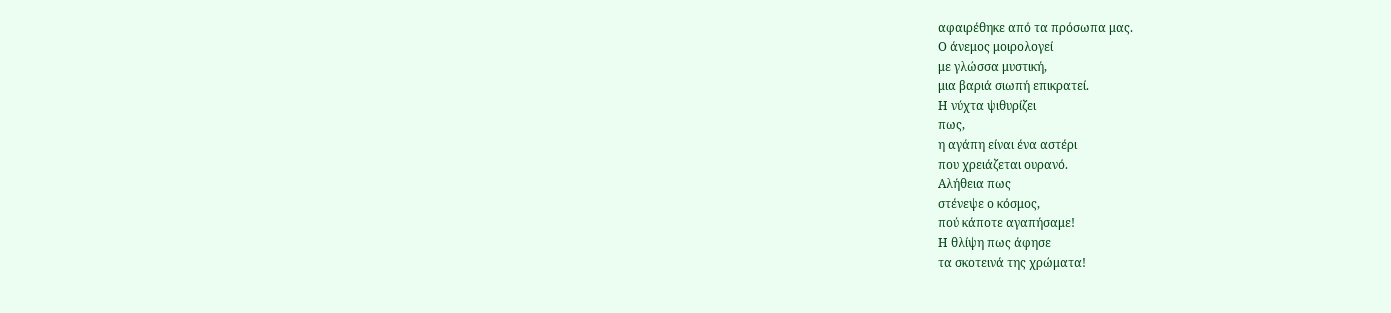αφαιρέθηκε από τα πρόσωπα μας.
Ο άνεμος μοιρολογεί
με γλώσσα μυστική,
μια βαριά σιωπή επικρατεί.
Η νύχτα ψιθυρίζει
πως,
η αγάπη είναι ένα αστέρι
που χρειάζεται ουρανό.
Αλήθεια πως
στένεψε ο κόσμος,
πού κάποτε αγαπήσαμε!
Η θλίψη πως άφησε
τα σκοτεινά της χρώματα!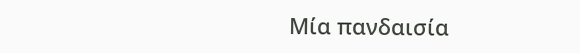Μία πανδαισία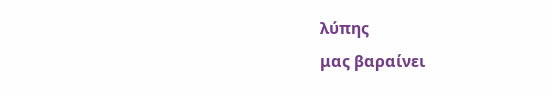λύπης
μας βαραίνει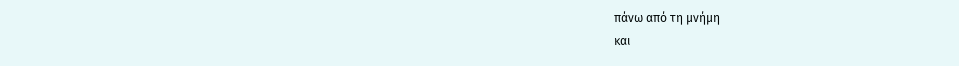πάνω από τη μνήμη
και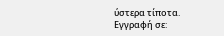ύστερα τίποτα.
Εγγραφή σε: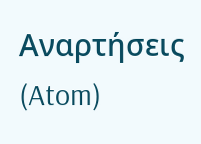Αναρτήσεις (Atom)